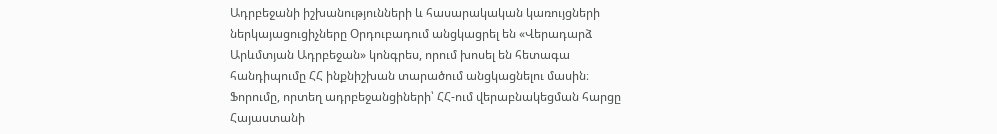Ադրբեջանի իշխանությունների և հասարակական կառույցների ներկայացուցիչները Օրդուբադում անցկացրել են «Վերադարձ Արևմտյան Ադրբեջան» կոնգրես, որում խոսել են հետագա հանդիպումը ՀՀ ինքնիշխան տարածում անցկացնելու մասին։
Ֆորումը, որտեղ ադրբեջանցիների՝ ՀՀ-ում վերաբնակեցման հարցը Հայաստանի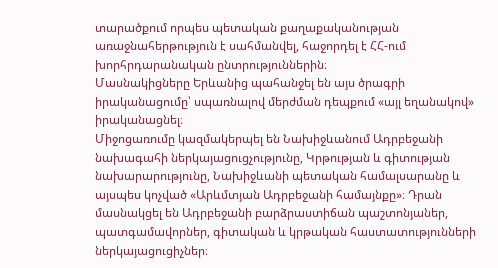տարածքում որպես պետական քաղաքականության առաջնահերթություն է սահմանվել, հաջորդել է ՀՀ-ում խորհրդարանական ընտրություններին։
Մասնակիցները Երևանից պահանջել են այս ծրագրի իրականացումը՝ սպառնալով մերժման դեպքում «այլ եղանակով» իրականացնել։
Միջոցառումը կազմակերպել են Նախիջևանում Ադրբեջանի նախագահի ներկայացուցչությունը, Կրթության և գիտության նախարարությունը, Նախիջևանի պետական համալսարանը և այսպես կոչված «Արևմտյան Ադրբեջանի համայնքը»։ Դրան մասնակցել են Ադրբեջանի բարձրաստիճան պաշտոնյաներ, պատգամավորներ, գիտական և կրթական հաստատությունների ներկայացուցիչներ։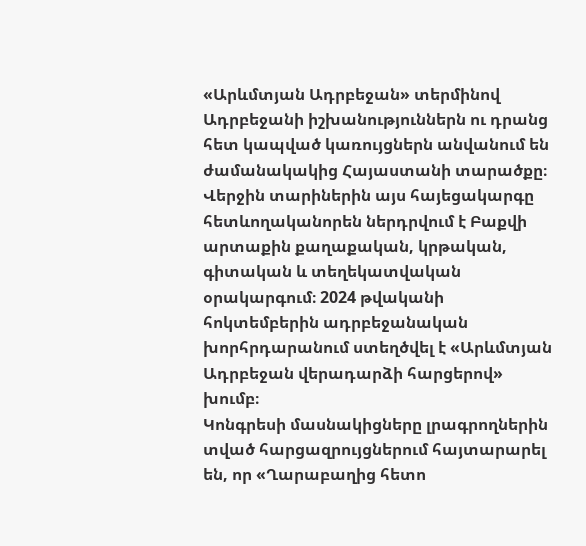«Արևմտյան Ադրբեջան» տերմինով Ադրբեջանի իշխանություններն ու դրանց հետ կապված կառույցներն անվանում են ժամանակակից Հայաստանի տարածքը։ Վերջին տարիներին այս հայեցակարգը հետևողականորեն ներդրվում է Բաքվի արտաքին քաղաքական, կրթական, գիտական և տեղեկատվական օրակարգում։ 2024 թվականի հոկտեմբերին ադրբեջանական խորհրդարանում ստեղծվել է «Արևմտյան Ադրբեջան վերադարձի հարցերով» խումբ։
Կոնգրեսի մասնակիցները լրագրողներին տված հարցազրույցներում հայտարարել են, որ «Ղարաբաղից հետո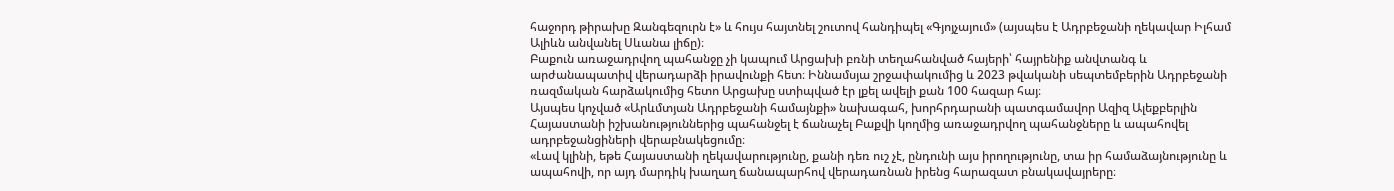հաջորդ թիրախը Զանգեզուրն է» և հույս հայտնել շուտով հանդիպել «Գյոյչայում» (այսպես է Ադրբեջանի ղեկավար Իլհամ Ալիևն անվանել Սևանա լիճը)։
Բաքուն առաջադրվող պահանջը չի կապում Արցախի բռնի տեղահանված հայերի՝ հայրենիք անվտանգ և արժանապատիվ վերադարձի իրավունքի հետ։ Իննամսյա շրջափակումից և 2023 թվականի սեպտեմբերին Ադրբեջանի ռազմական հարձակումից հետո Արցախը ստիպված էր լքել ավելի քան 100 հազար հայ։
Այսպես կոչված «Արևմտյան Ադրբեջանի համայնքի» նախագահ, խորհրդարանի պատգամավոր Ազիզ Ալեքբերլին Հայաստանի իշխանություններից պահանջել է ճանաչել Բաքվի կողմից առաջադրվող պահանջները և ապահովել ադրբեջանցիների վերաբնակեցումը։
«Լավ կլինի, եթե Հայաստանի ղեկավարությունը, քանի դեռ ուշ չէ, ընդունի այս իրողությունը, տա իր համաձայնությունը և ապահովի, որ այդ մարդիկ խաղաղ ճանապարհով վերադառնան իրենց հարազատ բնակավայրերը։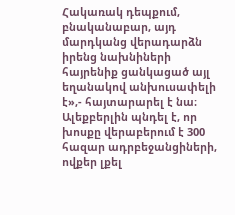Հակառակ դեպքում, բնականաբար, այդ մարդկանց վերադարձն իրենց նախնիների հայրենիք ցանկացած այլ եղանակով անխուսափելի է»,- հայտարարել է նա։
Ալեքբերլին պնդել է, որ խոսքը վերաբերում է 300 հազար ադրբեջանցիների, ովքեր լքել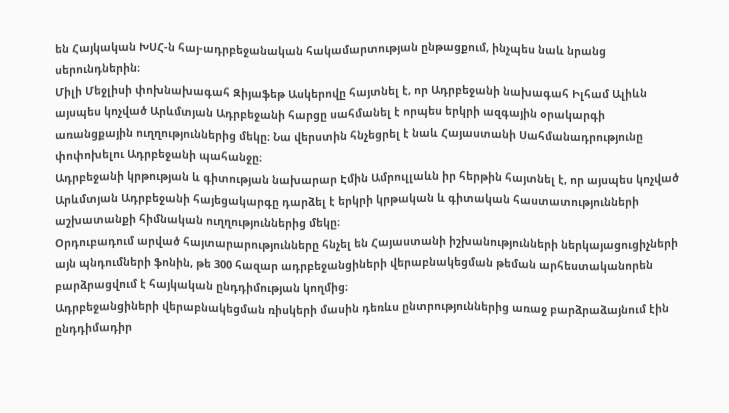են Հայկական ԽՍՀ-ն հայ-ադրբեջանական հակամարտության ընթացքում, ինչպես նաև նրանց սերունդներին։
Միլի Մեջլիսի փոխնախագահ Զիյաֆեթ Ասկերովը հայտնել է, որ Ադրբեջանի նախագահ Իլհամ Ալիևն այսպես կոչված Արևմտյան Ադրբեջանի հարցը սահմանել է որպես երկրի ազգային օրակարգի առանցքային ուղղություններից մեկը։ Նա վերստին հնչեցրել է նաև Հայաստանի Սահմանադրությունը փոփոխելու Ադրբեջանի պահանջը։
Ադրբեջանի կրթության և գիտության նախարար Էմին Ամրուլլաևն իր հերթին հայտնել է, որ այսպես կոչված Արևմտյան Ադրբեջանի հայեցակարգը դարձել է երկրի կրթական և գիտական հաստատությունների աշխատանքի հիմնական ուղղություններից մեկը։
Օրդուբադում արված հայտարարությունները հնչել են Հայաստանի իշխանությունների ներկայացուցիչների այն պնդումների ֆոնին, թե 300 հազար ադրբեջանցիների վերաբնակեցման թեման արհեստականորեն բարձրացվում է հայկական ընդդիմության կողմից։
Ադրբեջանցիների վերաբնակեցման ռիսկերի մասին դեռևս ընտրություններից առաջ բարձրաձայնում էին ընդդիմադիր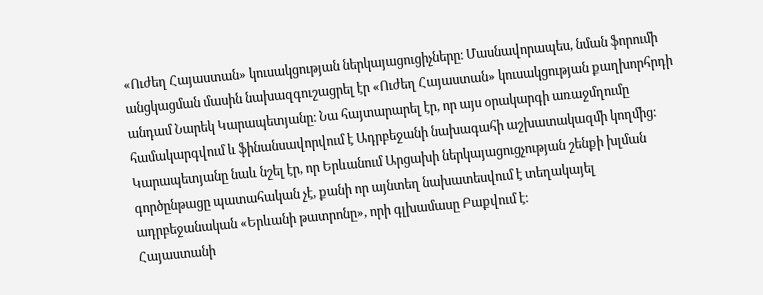«Ուժեղ Հայաստան» կուսակցության ներկայացուցիչները։ Մասնավորապես, նման ֆորումի անցկացման մասին նախազգուշացրել էր «Ուժեղ Հայաստան» կուսակցության քաղխորհրդի անդամ Նարեկ Կարապետյանը։ Նա հայտարարել էր, որ այս օրակարգի առաջմղումը համակարգվում և ֆինանսավորվում է Ադրբեջանի նախագահի աշխատակազմի կողմից։
Կարապետյանը նաև նշել էր, որ Երևանում Արցախի ներկայացուցչության շենքի խլման գործընթացը պատահական չէ, քանի որ այնտեղ նախատեսվում է տեղակայել ադրբեջանական «Երևանի թատրոնը», որի գլխամասը Բաքվում է։
Հայաստանի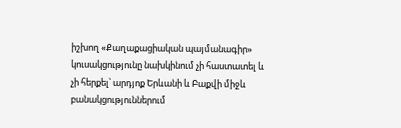իշխող «Քաղաքացիական պայմանագիր» կուսակցությունը նախկինում չի հաստատել և չի հերքել՝ արդյոք Երևանի և Բաքվի միջև բանակցություններում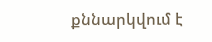քննարկվում է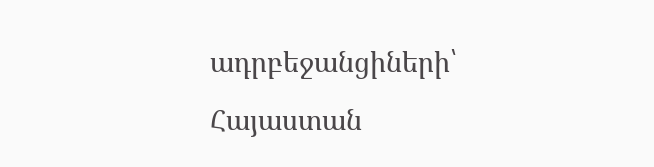ադրբեջանցիների՝ Հայաստան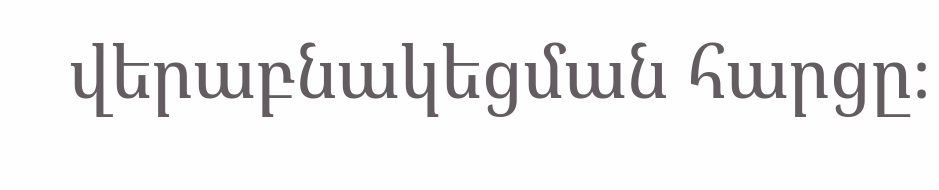վերաբնակեցման հարցը։